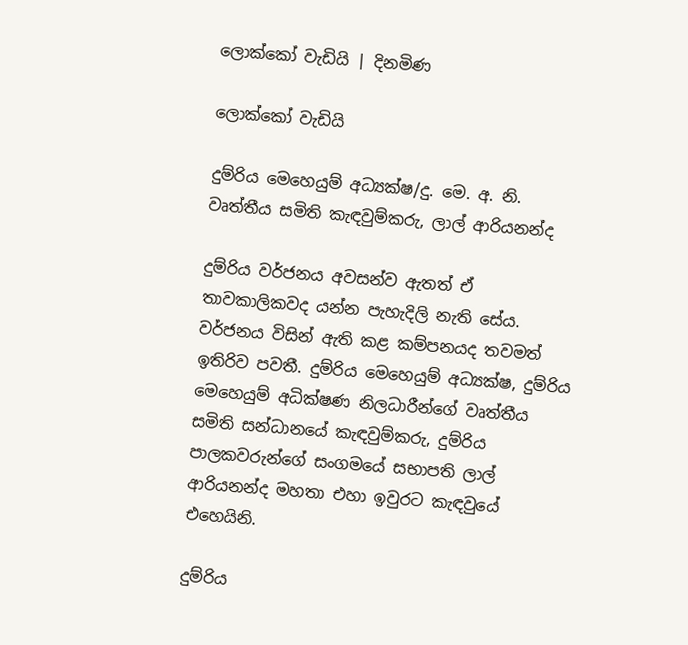ලොක්කෝ වැඩියි | දිනමිණ

ලොක්කෝ වැඩියි

දුම්රිය මෙහෙයුම් අධ්‍යක්ෂ/දු. මෙ. අ. නි. වෘත්තීය සමිති කැඳවුම්කරු, ලාල් ආරියනන්ද

දුම්රිය වර්ජනය අවසන්ව ඇතත් ඒ තාවකාලිකවද යන්න පැහැදිලි නැති සේය. වර්ජනය විසින් ඇති කළ කම්පනයද තවමත් ඉතිරිව පවතී. දුම්රිය මෙහෙයුම් අධ්‍යක්ෂ, දුම්රිය මෙහෙයුම් අධික්ෂණ නිලධාරීන්ගේ වෘත්තීය සමිති සන්ධානයේ කැඳවුම්කරු, දුම්රිය පාලකවරුන්ගේ සංගමයේ සභාපති ලාල් ආරියනන්ද මහතා එහා ඉවුරට කැඳවුයේ එහෙයිනි.

දුම්රිය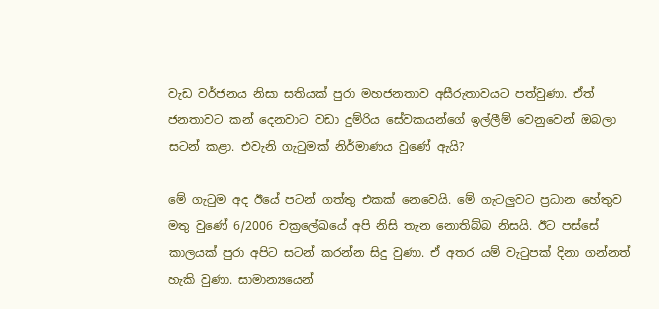වැඩ වර්ජනය නිසා සතියක් පුරා මහජනතාව අසීරුතාවයට පත්වුණා. ඒත් ජනතාවට කන් දෙනවාට වඩා දුම්රිය සේවකයන්ගේ ඉල්ලීම් වෙනුවෙන් ඔබලා සටන් කළා. එවැනි ගැටුමක් නිර්මාණය වුණේ ඇයි?

මේ ගැටුම අද ඊයේ පටන් ගත්තු එකක් නෙවෙයි. මේ ගැටලුවට ප්‍රධාන හේතුව මතු වුණේ 6/2006 චක්‍රලේඛයේ අපි නිසි තැන නොතිබ්බ නිසයි. ඊට පස්සේ කාලයක් පුරා අපිට සටන් කරන්න සිදු වුණා. ඒ අතර යම් වැටුපක් දිනා ගන්නත් හැකි වුණා. සාමාන්‍යයෙන්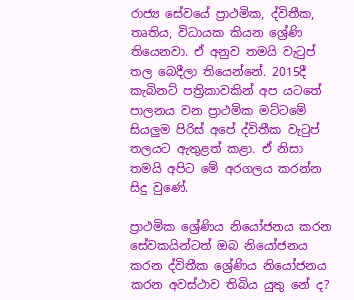රාජ්‍ය සේවයේ ප්‍රාථමික, ද්විතීක, තෘතිය, විධායක කියන ශ්‍රේණි තියෙනවා. ඒ අනුව තමයි වැටුප් තල බෙදීලා තියෙන්නේ. 2015දී කැබිනට් පත්‍රිකාවකින් අප යටතේ පාලනය වන ප්‍රාථමික මට්ටමේ සියලුම පිරිස් අපේ ද්විතීක වැටුප් තලයට ඇතුළත් කළා. ඒ නිසා තමයි අපිට මේ අරගලය කරන්න සිදු වුණේ.

ප්‍රාථමික ශ්‍රේණිය නියෝජනය කරන සේවකයින්ටත් ඔබ නියෝජනය කරන ද්විතීක ශ්‍රේණිය නියෝජනය කරන අවස්ථාව තිබිය යුතු නේ ද?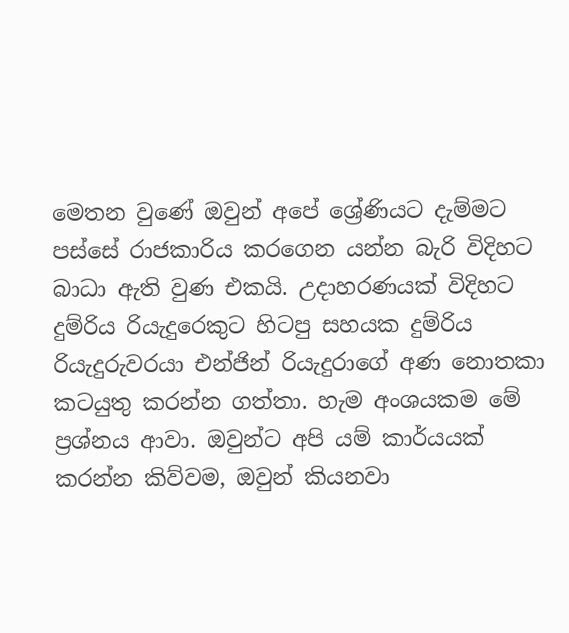මෙතන වුණේ ඔවුන් අපේ ශ්‍රේණියට දැම්මට පස්සේ රාජකාරිය කරගෙන යන්න බැරි විදිහට බාධා ඇති වුණ එකයි. උදාහරණයක් විදිහට දුම්රිය රියැදුරෙකුට හිටපු සහයක දුම්රිය රියැදුරුවරයා එන්ජින් රියැදුරාගේ අණ නොතකා කටයුතු කරන්න ගත්තා. හැම අංශයකම මේ ප්‍රශ්නය ආවා. ඔවුන්ට අපි යම් කාර්යයක් කරන්න කිව්වම, ඔවුන් කියනවා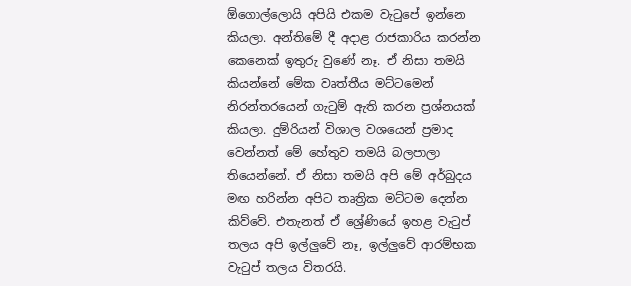ඕගොල්ලොයි අපියි එකම වැටුපේ ඉන්නෙ කියලා. අන්තිමේ දී අදාළ රාජකාරිය කරන්න කෙනෙක් ඉතුරු වුණේ නෑ. ඒ නිසා තමයි කියන්නේ මේක වෘත්තීය මට්ටමෙන් නිරන්තරයෙන් ගැටුම් ඇති කරන ප්‍රශ්නයක් කියලා. දුම්රියන් විශාල වශයෙන් ප්‍රමාද වෙන්නත් මේ හේතුව තමයි බලපාලා තියෙන්නේ. ඒ නිසා තමයි අපි මේ අර්බුදය මඟ හරින්න අපිට තෘත්‍රික මට්ටම දෙන්න කිව්වේ. එතැනත් ඒ ශ්‍රේණියේ ඉහළ වැටුප් තලය අපි ඉල්ලුවේ නෑ, ඉල්ලුවේ ආරම්භක වැටුප් තලය විතරයි.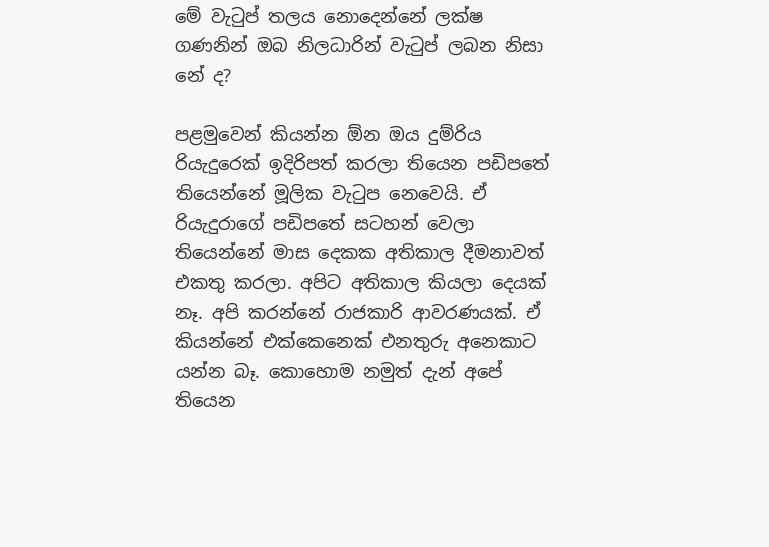මේ වැටුප් තලය නොදෙන්නේ ලක්ෂ ගණනින් ඔබ නිලධාරින් වැටුප් ලබන නිසා නේ ද?

පළමුවෙන් කියන්න ඕන ඔය දුම්රිය රියැදුරෙක් ඉදිරිපත් කරලා තියෙන පඩිපතේ තියෙන්නේ මූලික වැටුප නෙවෙයි. ඒ රියැදුරාගේ පඩිපතේ සටහන් වෙලා තියෙන්නේ මාස දෙකක අතිකාල දීමනාවත් එකතු කරලා. අපිට අතිකාල කියලා දෙයක් නෑ. අපි කරන්නේ රාජකාරි ආවරණයක්. ඒ කියන්නේ එක්කෙනෙක් එනතුරු අනෙකාට යන්න බෑ. කොහොම නමුත් දැන් අපේ තියෙන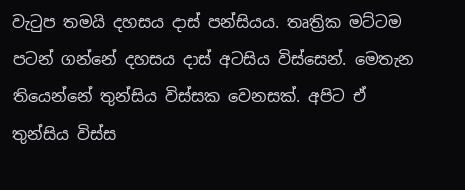වැටුප තමයි දහසය දාස් පන්සියය. තෘත්‍රික මට්ටම පටන් ගන්නේ දහසය දාස් අටසිය විස්සෙන්. මෙතැන තියෙන්නේ තුන්සිය විස්සක වෙනසක්. අපිට ඒ තුන්සිය විස්ස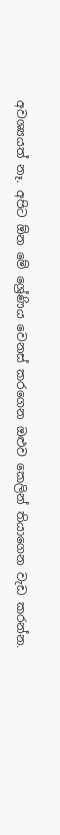අවශ්‍යයත් නෑ. අපිට ඕන මේ ශ්‍රේණිය වෙනස් කරගෙන ඔළුව කෙලින් තියාගෙන වැඩ කරන්න.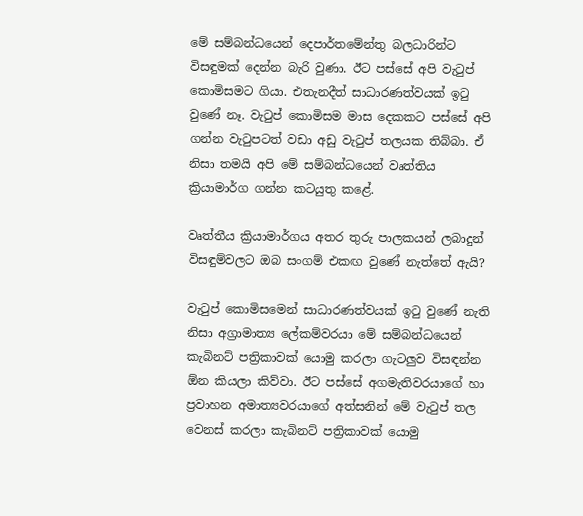මේ සම්බන්ධයෙන් දෙපාර්තමේන්තු බලධාරින්ට විසඳුමක් දෙන්න බැරි වුණා. ඊට පස්සේ අපි වැටුප් කොමිසමට ගියා. එතැනදීත් සාධාරණත්වයක් ඉටු වුණේ නෑ. වැටුප් කොමිසම මාස දෙකකට පස්සේ අපි ගන්න වැටුපටත් වඩා අඩු වැටුප් තලයක තිබ්බා. ඒ නිසා තමයි අපි මේ සම්බන්ධයෙන් වෘත්තිය ක්‍රියාමාර්ග ගන්න කටයුතු කළේ.

වෘත්තීය ක්‍රියාමාර්ගය අතර තුරු පාලකයන් ලබාදුන් විසඳුම්වලට ඔබ සංගම් එකඟ වුණේ නැත්තේ ඇයි?

වැටුප් කොමිසමෙන් සාධාරණත්වයක් ඉටු වුණේ නැති නිසා අග්‍රාමාත්‍ය ලේකම්වරයා මේ සම්බන්ධයෙන් කැබිනට් පත්‍රිකාවක් යොමු කරලා ගැටලුව විසඳන්න ඕන කියලා කිව්වා. ඊට පස්සේ අගමැතිවරයාගේ හා ප්‍රවාහන අමාත්‍යවරයාගේ අත්සනින් මේ වැටුප් තල වෙනස් කරලා කැබිනට් පත්‍රිකාවක් යොමු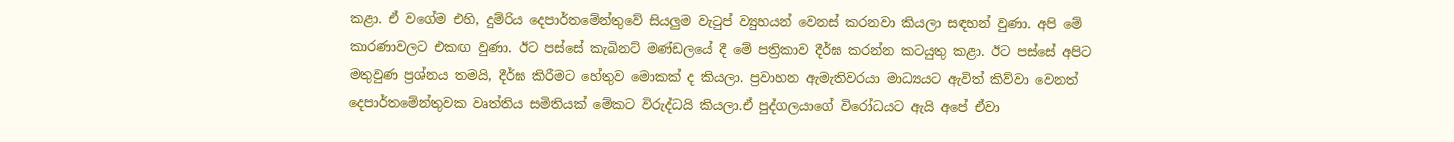කළා. ඒ වගේම එහි, දුම්රිය දෙපාර්තමේන්තුවේ සියලුම වැටුප් ව්‍යුහයන් වෙනස් කරනවා කියලා සඳහන් වුණා. අපි මේ කාරණාවලට එකඟ වුණා. ඊට පස්සේ කැබිනට් මණ්ඩලයේ දී මේ පත්‍රිකාව දීර්ඝ කරන්න කටයුතු කළා. ඊට පස්සේ අපිට මතුවුණ ප්‍රශ්නය තමයි, දීර්ඝ කිරීමට හේතුව මොකක් ද කියලා. ප්‍රවාහන ඇමැතිවරයා මාධ්‍යයට ඇවිත් කිව්වා වෙනත් දෙපාර්තමේන්තුවක වෘත්තිය සමිතියක් මේකට විරුද්ධයි කියලා.ඒ පුද්ගලයාගේ විරෝධයට ඇයි අපේ ඒවා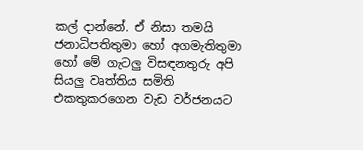කල් දාන්නේ. ඒ නිසා තමයි ජනාධිපතිතුමා හෝ අගමැතිතුමා හෝ මේ ගැටලු විසඳනතුරු අපි සියලු වෘත්තිය සමිති එකතුකරගෙන වැඩ වර්ජනයට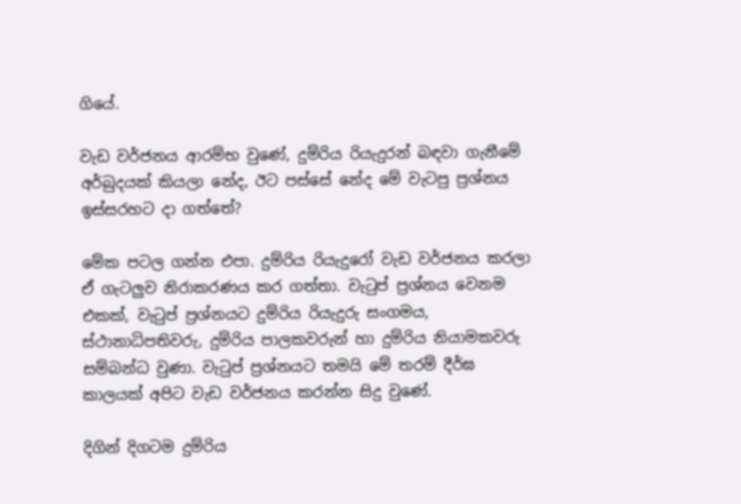ගියේ.

වැඩ වර්ජනය ආරම්භ වුණේ, දුම්රිය රියැදුරන් බඳවා ගැනීමේ අර්බුදයක් කියලා නේද, ඊට පස්සේ නේද මේ වැටපු ප්‍රශ්නය ඉස්සරහට දා ගත්තේ?

මේක පටල ගන්න එපා. දුම්රිය රියැදුරෝ වැඩ වර්ජනය කරලා ඒ ගැටලුව නිරාකරණය කර ගත්තා. වැටුප් ප්‍රශ්නය වෙනම එකක්, වැටුප් ප්‍රශ්නයට දුම්රිය රියැදුරු සංගමය, ස්ථානාධිපතිවරු, දුම්රිය පාලකවරුන් හා දුම්රිය නියාමකවරු සම්බන්ධ වුණා. වැටුප් ප්‍රශ්නයට තමයි මේ තරම් දීර්ඝ කාලයක් අපිට වැඩ වර්ජනය කරන්න සිදු වුණේ.

දිගින් දිගටම දුම්රිය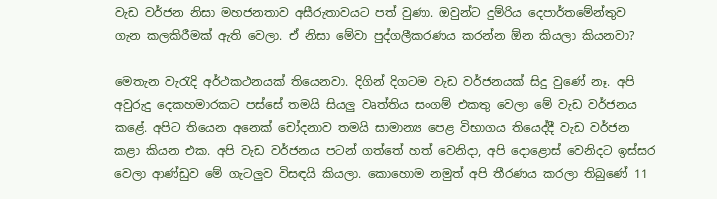වැඩ වර්ජන නිසා මහජනතාව අසීරුතාවයට පත් වුණා. ඔවුන්ට දුම්රිය දෙපාර්තමේන්තුව ගැන කලකිරීමක් ඇති වෙලා. ඒ නිසා මේවා පුද්ගලීකරණය කරන්න ඕන කියලා කියනවා?

මෙතැන වැරැදි අර්ථකථනයක් තියෙනවා. දිගින් දිගටම වැඩ වර්ජනයක් සිදු වුණේ නෑ. අපි අවුරුදු දෙකහමාරකට පස්සේ තමයි සියලු වෘත්තිය සංගම් එකතු වෙලා මේ වැඩ වර්ජනය කළේ. අපිට තියෙන අනෙක් චෝදනාව තමයි සාමාන්‍ය පෙළ විභාගය තියෙද්දී වැඩ වර්ජන කළා කියන එක. අපි වැඩ වර්ජනය පටන් ගත්තේ හත් වෙනිදා, අපි දොළොස් වෙනිදට ඉස්සර වෙලා ආණ්ඩුව මේ ගැටලුව විසඳයි කියලා. කොහොම නමුත් අපි තීරණය කරලා තිබුණේ 11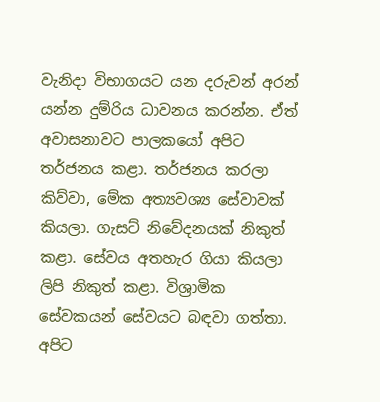වැනිදා විභාගයට යන දරුවන් අරන් යන්න දුම්රිය ධාවනය කරන්න. ඒත් අවාසනාවට පාලකයෝ අපිට තර්ජනය කළා. තර්ජනය කරලා කිව්වා, මේක අත්‍යවශ්‍ය සේවාවක් කියලා. ගැසට් නිවේදනයක් නිකුත් කළා. සේවය අතහැර ගියා කියලා ලිපි නිකුත් කළා. විශ්‍රාමික සේවකයන් සේවයට බඳවා ගත්තා. අපිට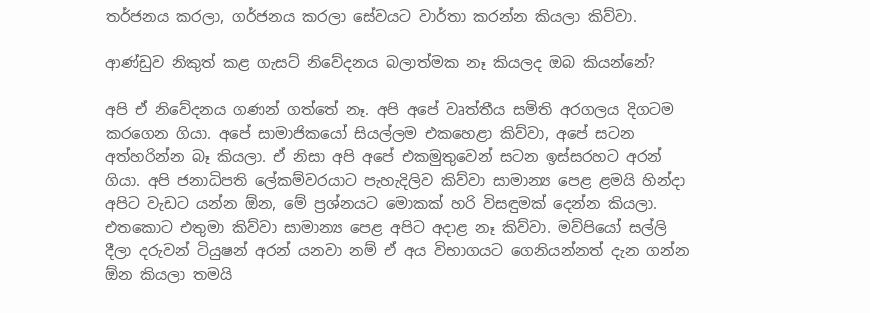තර්ජනය කරලා, ගර්ජනය කරලා සේවයට වාර්තා කරන්න කියලා කිව්වා.

ආණ්ඩුව නිකුත් කළ ගැසට් නිවේදනය බලාත්මක නෑ කියලද ඔබ කියන්නේ?

අපි ඒ නිවේදනය ගණන් ගත්තේ නෑ. අපි අපේ වෘත්තීය සමිති අරගලය දිගටම කරගෙන ගියා. අපේ සාමාජිකයෝ සියල්ලම එකහෙළා කිව්වා, අපේ සටන අත්හරින්න බෑ කියලා. ඒ නිසා අපි අපේ එකමුතුවෙන් සටන ඉස්සරහට අරන් ගියා. අපි ජනාධිපති ලේකම්වරයාට පැහැදිලිව කිව්වා සාමාන්‍ය පෙළ ළමයි හින්දා අපිට වැඩට යන්න ඕන, මේ ප්‍රශ්නයට මොකක් හරි විසඳුමක් දෙන්න කියලා. එතකොට එතුමා කිව්වා සාමාන්‍ය පෙළ අපිට අදාළ නෑ කිව්වා. මව්පියෝ සල්ලි දීලා දරුවන් ටියුෂන් අරන් යනවා නම් ඒ අය විභාගයට ගෙනියන්නත් දැන ගන්න ඕන කියලා තමයි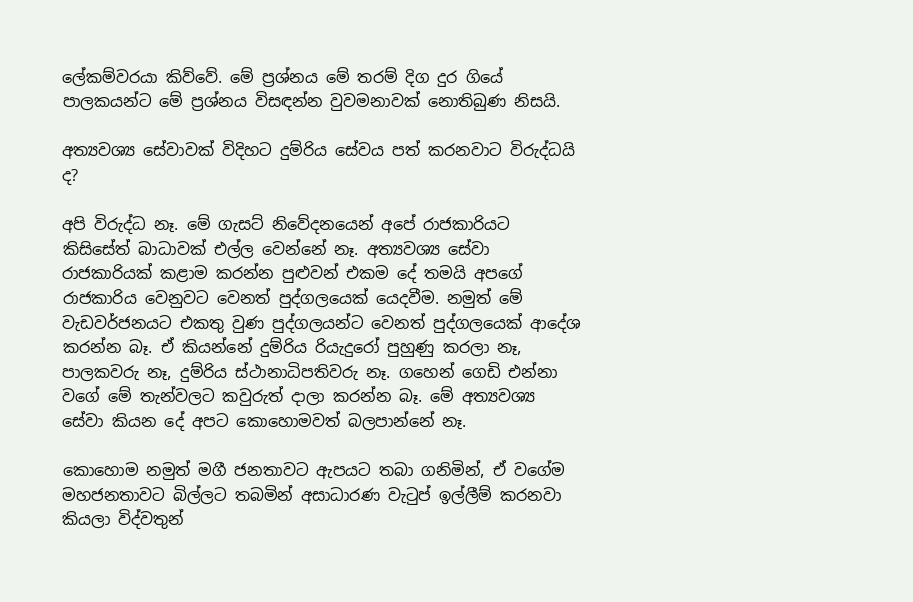ලේකම්වරයා කිව්වේ. මේ ප්‍රශ්නය මේ තරම් දිග දුර ගියේ පාලකයන්ට මේ ප්‍රශ්නය විසඳන්න වුවමනාවක් නොතිබුණ නිසයි.

අත්‍යවශ්‍ය සේවාවක් විදිහට දුම්රිය සේවය පත් කරනවාට විරුද්ධයි ද?

අපි විරුද්ධ නෑ. මේ ගැසට් නිවේදනයෙන් අපේ රාජකාරියට කිසිසේත් බාධාවක් එල්ල වෙන්නේ නෑ. අත්‍යවශ්‍ය සේවා රාජකාරියක් කළාම කරන්න පුළුවන් එකම දේ තමයි අපගේ රාජකාරිය වෙනුවට වෙනත් පුද්ගලයෙක් යෙදවීම. නමුත් මේ වැඩවර්ජනයට එකතු වුණ පුද්ගලයන්ට වෙනත් පුද්ගලයෙක් ආදේශ කරන්න බෑ. ඒ කියන්නේ දුම්රිය රියැදුරෝ පුහුණු කරලා නෑ, පාලකවරු නෑ, දුම්රිය ස්ථානාධිපතිවරු නෑ. ගහෙන් ගෙඩි එන්නා වගේ මේ තැන්වලට කවුරුත් දාලා කරන්න බෑ. මේ අත්‍යවශ්‍ය සේවා කියන දේ අපට කොහොමවත් බලපාන්නේ නෑ.

කොහොම නමුත් මගී ජනතාවට ඇපයට තබා ගනිමින්, ඒ වගේම මහජනතාවට බිල්ලට තබමින් අසාධාරණ වැටුප් ඉල්ලීම් කරනවා කියලා විද්වතුන්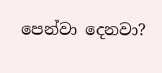පෙන්වා දෙනවා?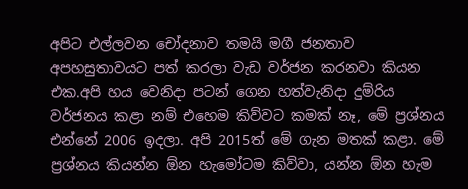අපිට එල්ලවන චෝදනාව තමයි මගී ජනතාව අපහසුතාවයට පත් කරලා වැඩ වර්ජන කරනවා කියන එක.අපි හය වෙනිදා පටන් ගෙන හත්වැනිදා දුම්රිය වර්ජනය කළා නම් එහෙම කිව්වට කමක් නෑ, මේ ප්‍රශ්නය එන්නේ 2006 ඉදලා. අපි 2015ත් මේ ගැන මතක් කළා. මේ ප්‍රශ්නය කියන්න ඕන හැමෝටම කිව්වා, යන්න ඕන හැම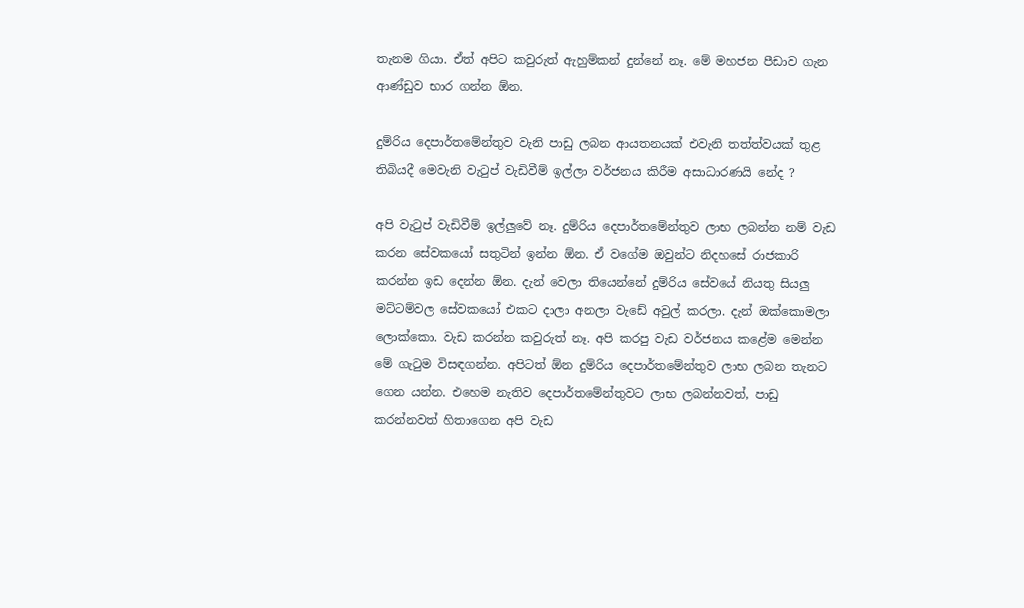තැනම ගියා. ඒත් අපිට කවුරුත් ඇහුම්කන් දුන්නේ නෑ. මේ මහජන පීඩාව ගැන ආණ්ඩුව භාර ගන්න ඕන.

දුම්රිය දෙපාර්තමේන්තුව වැනි පාඩු ලබන ආයතනයක් එවැනි තත්ත්වයක් තුළ තිබියදී මෙවැනි වැටුප් වැඩිවීම් ඉල්ලා වර්ජනය කිරීම අසාධාරණයි නේද ?

අපි වැටුප් වැඩිවීම් ඉල්ලුවේ නෑ. දුම්රිය දෙපාර්තමේන්තුව ලාභ ලබන්න නම් වැඩ කරන සේවකයෝ සතුටින් ඉන්න ඕන. ඒ වගේම ඔවුන්ට නිදහසේ රාජකාරි කරන්න ඉඩ දෙන්න ඕන. දැන් වෙලා තියෙන්නේ දුම්රිය සේවයේ නියතු සියලු මට්ටම්වල සේවකයෝ එකට දාලා අනලා වැඩේ අවුල් කරලා. දැන් ඔක්කොමලා ලොක්කො. වැඩ කරන්න කවුරුත් නෑ. අපි කරපු වැඩ වර්ජනය කළේම මෙන්න මේ ගැටුම විසඳගන්න. අපිටත් ඕන දුම්රිය දෙපාර්තමේන්තුව ලාභ ලබන තැනට ගෙන යන්න. එහෙම නැතිව දෙපාර්තමේන්තුවට ලාභ ලබන්නවත්, පාඩු කරන්නවත් හිතාගෙන අපි වැඩ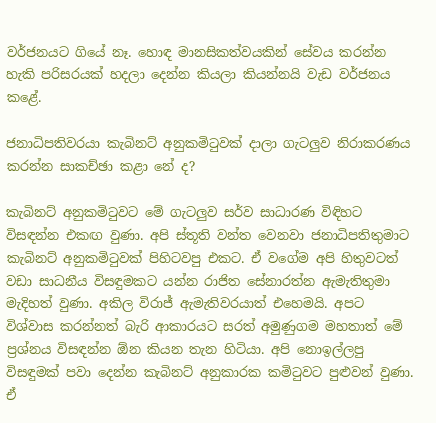වර්ජනයට ගියේ නෑ. හොඳ මානසිකත්වයකින් සේවය කරන්න හැකි පරිසරයක් හදලා දෙන්න කියලා කියන්නයි වැඩ වර්ජනය කළේ.

ජනාධිපතිවරයා කැබිනට් අනුකමිටුවක් දාලා ගැටලුව නිරාකරණය කරන්න සාකච්ඡා කළා නේ ද?

කැබිනට් අනුකමිටුවට මේ ගැටලුව සර්ව සාධාරණ විඳිහට විසඳන්න එකඟ වුණා. අපි ස්තූති වන්ත වෙනවා ජනාධිපතිතුමාට කැබිනට් අනුකමිටුවක් පිහිටවපු එකට. ඒ වගේම අපි හිතුවටත් වඩා සාධනීය විසඳුමකට යන්න රාජිත සේනාරත්න ඇමැතිතුමා මැදිහත් වුණා. අකිල විරාජ් ඇමැතිවරයාත් එහෙමයි. අපට විශ්වාස කරන්නත් බැරි ආකාරයට සරත් අමුණුගම මහතාත් මේ ප්‍රශ්නය විසඳන්න ඕන කියන තැන හිටියා. අපි නොඉල්ලපු විසඳුමක් පවා දෙන්න කැබිනට් අනුකාරක කමිටුවට පුළුවන් වුණා. ඒ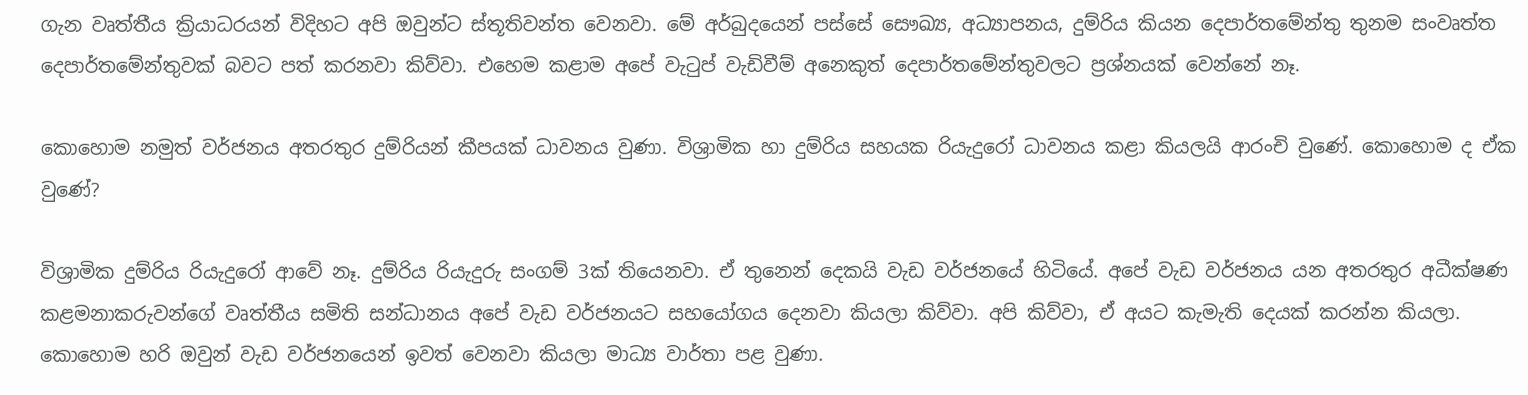ගැන වෘත්තීය ක්‍රියාධරයන් විදිහට අපි ඔවුන්ට ස්තූතිවන්ත වෙනවා. මේ අර්බුදයෙන් පස්සේ සෞඛ්‍ය, අධ්‍යාපනය, දුම්රිය කියන දෙපාර්තමේන්තු තුනම සංවෘත්ත දෙපාර්තමේන්තුවක් බවට පත් කරනවා කිව්වා. එහෙම කළාම අපේ වැටුප් වැඩිවීම් අනෙකුත් දෙපාර්තමේන්තුවලට ප්‍රශ්නයක් වෙන්නේ නෑ.

කොහොම නමුත් වර්ජනය අතරතුර දුම්රියන් කීපයක් ධාවනය වුණා. විශ්‍රාමික හා දුම්රිය සහයක රියැදුරෝ ධාවනය කළා කියලයි ආරංචි වුණේ. කොහොම ද ඒක වුණේ?

විශ්‍රාමික දුම්රිය රියැදුරෝ ආවේ නෑ. දුම්රිය රියැදුරු සංගම් 3ක් තියෙනවා. ඒ තුනෙන් දෙකයි වැඩ වර්ජනයේ හිටියේ. අපේ වැඩ වර්ජනය යන අතරතුර අධීක්ෂණ කළමනාකරුවන්ගේ වෘත්තීය සමිති සන්ධානය අපේ වැඩ වර්ජනයට සහයෝගය දෙනවා කියලා කිව්වා. අපි කිව්වා, ඒ අයට කැමැති දෙයක් කරන්න කියලා. කොහොම හරි ඔවුන් වැඩ වර්ජනයෙන් ඉවත් වෙනවා කියලා මාධ්‍ය වාර්තා පළ වුණා.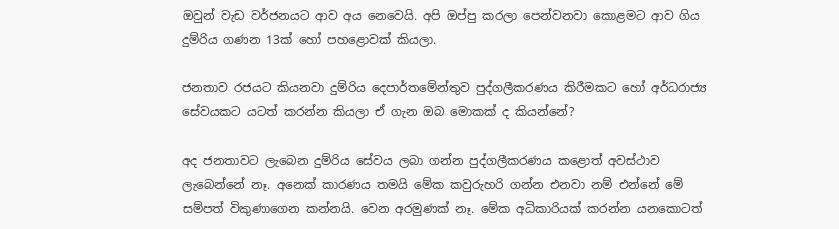ඔවුන් වැඩ වර්ජනයට ආව අය නෙවෙයි. අපි ඔප්පු කරලා පෙන්වනවා කොළමට ආව ගිය දුම්රිය ගණන 13ක් හෝ පහළොවක් කියලා.

ජනතාව රජයට කියනවා දුම්රිය දෙපාර්තමේන්තුව පුද්ගලීකරණය කිරීමකට හෝ අර්ධරාජ්‍ය සේවයකට යටත් කරන්න කියලා ඒ ගැන ඔබ මොකක් ද කියන්නේ?

අද ජනතාවට ලැබෙන දුම්රිය සේවය ලබා ගන්න පුද්ගලීකරණය කළොත් අවස්ථාව ලැබෙන්නේ නෑ. අනෙක් කාරණය තමයි මේක කවුරුහරි ගන්න එනවා නම් එන්නේ මේ සම්පත් විකුණාගෙන කන්නයි. වෙන අරමුණක් නෑ. මේක අධිකාරියක් කරන්න යනකොටත්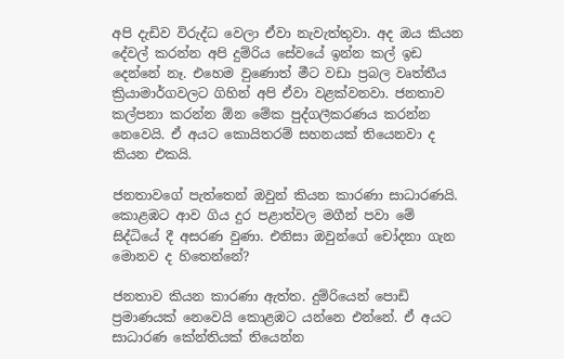අපි දැඩිව විරුද්ධ වෙලා ඒවා නැවැත්තුවා. අද ඔය කියන දේවල් කරන්න අපි දුම්රිය සේවයේ ඉන්න කල් ඉඩ දෙන්නේ නෑ. එහෙම වුණොත් මීට වඩා ප්‍රබල වෘත්තීය ක්‍රියාමාර්ගවලට ගිහින් අපි ඒවා වළක්වනවා. ජනතාව කල්පනා කරන්න ඕන මේක පුද්ගලීකරණය කරන්න නෙවෙයි. ඒ අයට කොයිතරම් සහනයක් තියෙනවා ද කියන එකයි.

ජනතාවගේ පැත්තෙන් ඔවුන් කියන කාරණා සාධාරණයි. කොළඹට ආව ගිය දුර පළාත්වල මගීන් පවා මේ සිද්ධියේ දී අසරණ වුණා. එනිසා ඔවුන්ගේ චෝදනා ගැන මොනව ද හිතෙන්නේ?

ජනතාව කියන කාරණා ඇත්ත. දුම්රියෙන් පොඩි ප්‍රමාණයක් නෙවෙයි කොළඹට යන්නෙ එන්නේ. ඒ අයට සාධාරණ කේන්තියක් තියෙන්න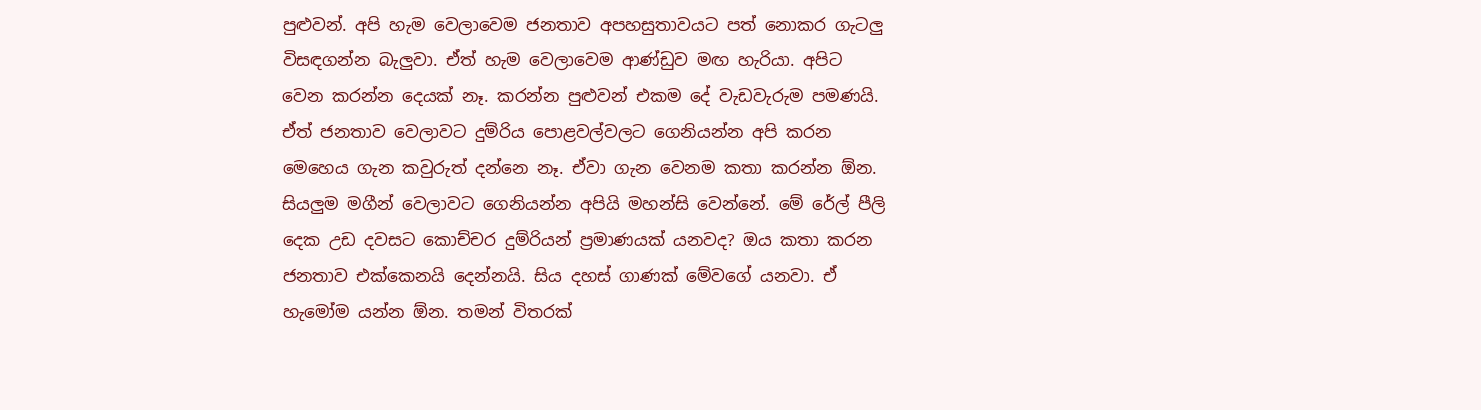පුළුවන්. අපි හැම වෙලාවෙම ජනතාව අපහසුතාවයට පත් නොකර ගැටලු විසඳගන්න බැලුවා. ඒත් හැම වෙලාවෙම ආණ්ඩුව මඟ හැරියා. අපිට වෙන කරන්න දෙයක් නෑ. කරන්න පුළුවන් එකම දේ වැඩවැරුම පමණයි. ඒත් ජනතාව වෙලාවට දුම්රිය පොළවල්වලට ගෙනියන්න අපි කරන මෙහෙය ගැන කවුරුත් දන්නෙ නෑ. ඒවා ගැන වෙනම කතා කරන්න ඕන. සියලුම මගීන් වෙලාවට ගෙනියන්න අපියි මහන්සි වෙන්නේ. මේ රේල් පීලි දෙක උඩ දවසට කොච්චර දුම්රියන් ප්‍රමාණයක් යනවද? ඔය කතා කරන ජනතාව එක්කෙනයි දෙන්නයි. සිය දහස් ගාණක් මේවගේ යනවා. ඒ හැමෝම යන්න ඕන. තමන් විතරක්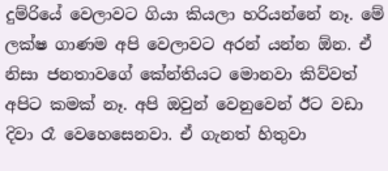දුම්රියේ වෙලාවට ගියා කියලා හරියන්නේ නෑ. මේ ලක්ෂ ගාණම අපි වෙලාවට අරන් යන්න ඕන. ඒ නිසා ජනතාවගේ කේන්තියට මොනවා කිව්වත් අපිට කමක් නෑ. අපි ඔවුන් වෙනුවෙන් ඊට වඩා දිවා රෑ වෙහෙසෙනවා. ඒ ගැනත් හිතුවා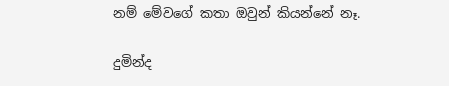නම් මේවගේ කතා ඔවුන් කියන්නේ නෑ.

දුමින්ද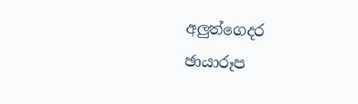අලුත්ගෙදර
ඡායාරූප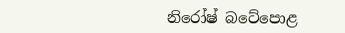නිරෝෂ් බටේපොළ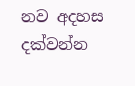නව අදහස දක්වන්න